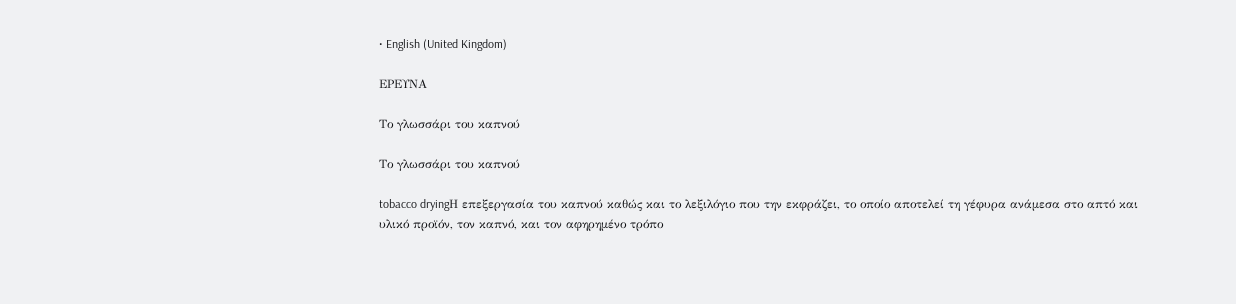• English (United Kingdom)

ΕΡΕΥΝΑ

Το γλωσσάρι του καπνού

Το γλωσσάρι του καπνού

tobacco dryingΗ επεξεργασία του καπνού καθώς και το λεξιλόγιο που την εκφράζει, το οποίο αποτελεί τη γέφυρα ανάμεσα στο απτό και υλικό προϊόν, τον καπνό, και τον αφηρημένο τρόπο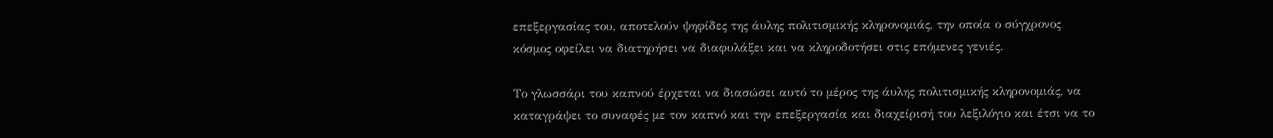επεξεργασίας του, αποτελούν ψηφίδες της άυλης πολιτισμικής κληρονομιάς, την οποία ο σύγχρονος κόσμος οφείλει να διατηρήσει να διαφυλάξει και να κληροδοτήσει στις επόμενες γενιές.

Το γλωσσάρι του καπνού έρχεται να διασώσει αυτό το μέρος της άυλης πολιτισμικής κληρονομιάς, να καταγράψει το συναφές με τον καπνό και την επεξεργασία και διαχείρισή του λεξιλόγιο και έτσι να το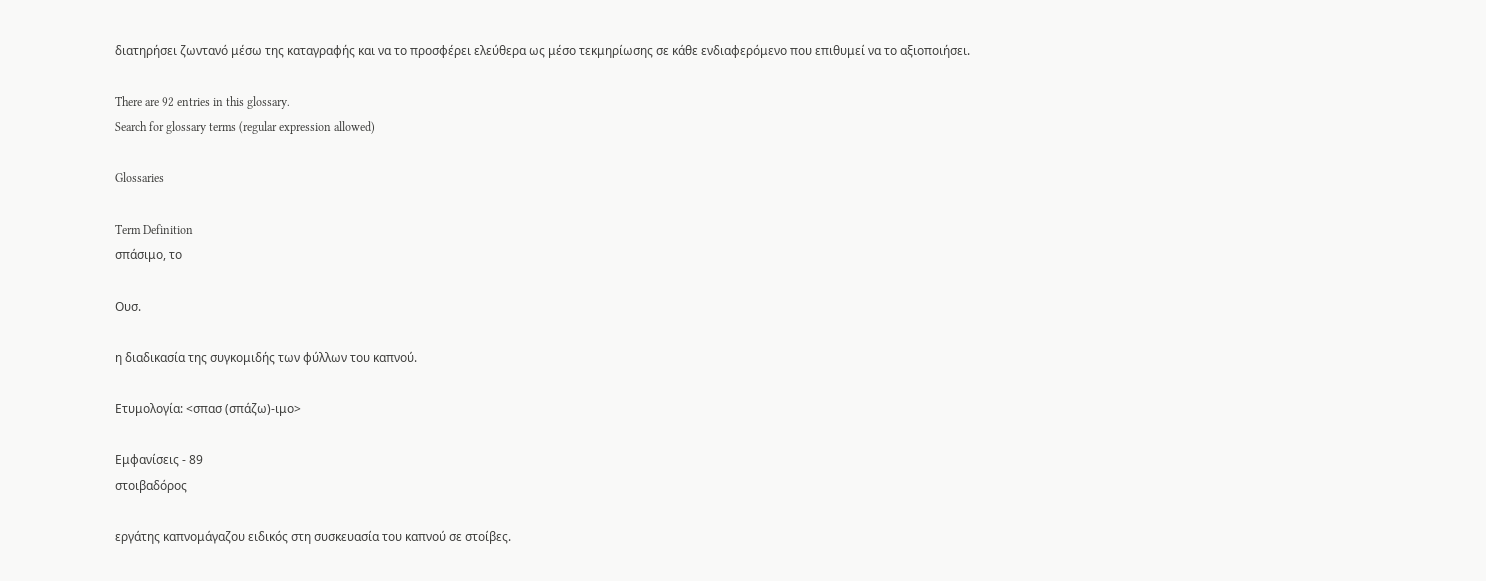διατηρήσει ζωντανό μέσω της καταγραφής και να το προσφέρει ελεύθερα ως μέσο τεκμηρίωσης σε κάθε ενδιαφερόμενο που επιθυμεί να το αξιοποιήσει.

There are 92 entries in this glossary.
Search for glossary terms (regular expression allowed)

Glossaries

Term Definition
σπάσιμο, το

Ουσ.

η διαδικασία της συγκομιδής των φύλλων του καπνού.

Ετυμολογία: <σπασ (σπάζω)-ιμο>

Εμφανίσεις - 89
στοιβαδόρος

εργάτης καπνομάγαζου ειδικός στη συσκευασία του καπνού σε στοίβες.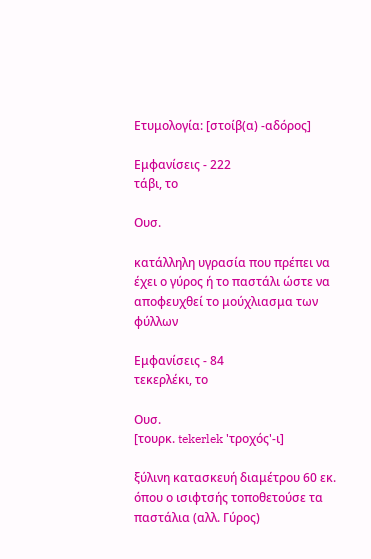Ετυμολογία: [στοίβ(α) -αδόρος]

Εμφανίσεις - 222
τάβι, το

Ουσ.

κατάλληλη υγρασία που πρέπει να έχει ο γύρος ή το παστάλι ώστε να αποφευχθεί το μούχλιασμα των φύλλων

Εμφανίσεις - 84
τεκερλέκι, το

Ουσ.
[τουρκ. tekerlek 'τροχός'-ι]

ξύλινη κατασκευή διαμέτρου 60 εκ. όπου ο ισιφτσής τοποθετούσε τα παστάλια (αλλ. Γύρος)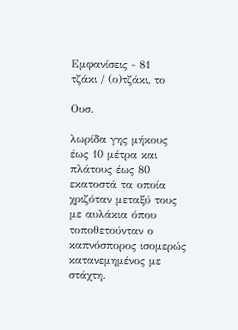Εμφανίσεις - 81
τζάκι / (ο)τζάκι, το

Ουσ.

λωρίδα γης μήκους έως 10 μέτρα και πλάτους έως 80 εκατοστά τα οποία χριζόταν μεταξύ τους με αυλάκια όπου τοποθετούνταν ο καπνόσπορος ισομερώς κατανεμημένος με στάχτη.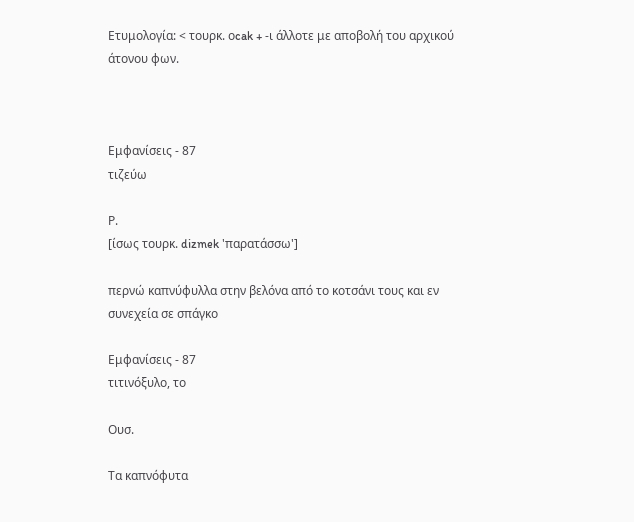Ετυμολογία: < τουρκ. οcak + -ι άλλοτε με αποβολή του αρχικού άτονου φων.



Εμφανίσεις - 87
τιζεύω

Ρ.
[ίσως τουρκ. dizmek 'παρατάσσω']

περνώ καπνύφυλλα στην βελόνα από το κοτσάνι τους και εν συνεχεία σε σπάγκο

Εμφανίσεις - 87
τιτινόξυλο, το

Ουσ.

Τα καπνόφυτα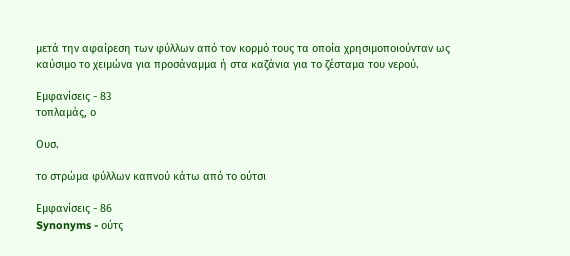μετά την αφαίρεση των φύλλων από τον κορμό τους τα οποία χρησιμοποιούνταν ως καύσιμο το χειμώνα για προσάναμμα ή στα καζάνια για το ζέσταμα του νερού.

Εμφανίσεις - 83
τοπλαμάς, ο

Ουσ.

το στρώμα φύλλων καπνού κάτω από το ούτσι

Εμφανίσεις - 86
Synonyms - ούτς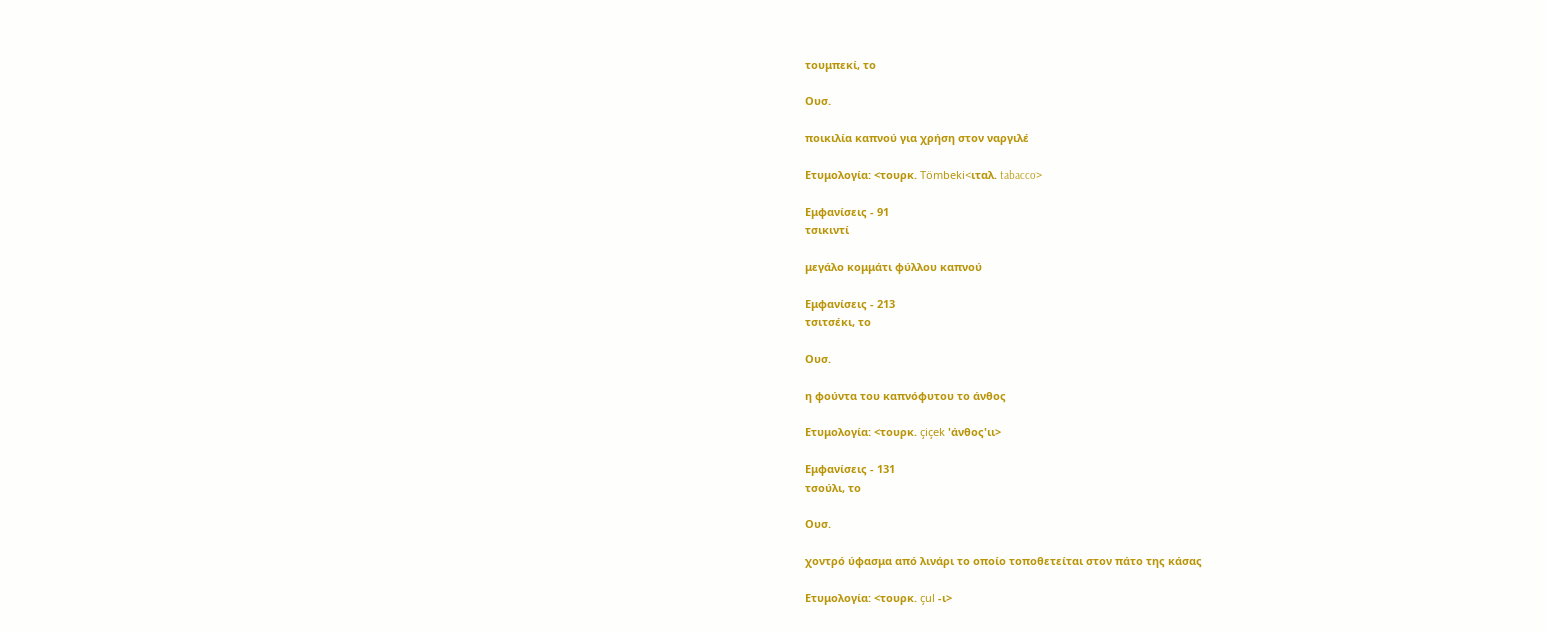τουμπεκί, το

Ουσ.

ποικιλία καπνού για χρήση στον ναργιλέ

Ετυμολογία: <τουρκ. Tömbeki<ιταλ. tabacco>

Εμφανίσεις - 91
τσικιντί

μεγάλο κομμάτι φύλλου καπνού

Εμφανίσεις - 213
τσιτσέκι, το

Ουσ.

η φούντα του καπνόφυτου το άνθος

Ετυμολογία: <τουρκ. çiçek 'άνθος'ιι>

Εμφανίσεις - 131
τσούλι, το

Ουσ.

χοντρό ύφασμα από λινάρι το οποίο τοποθετείται στον πάτο της κάσας

Ετυμολογία: <τουρκ. çul -ι>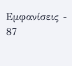Εμφανίσεις - 87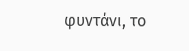φυντάνι, το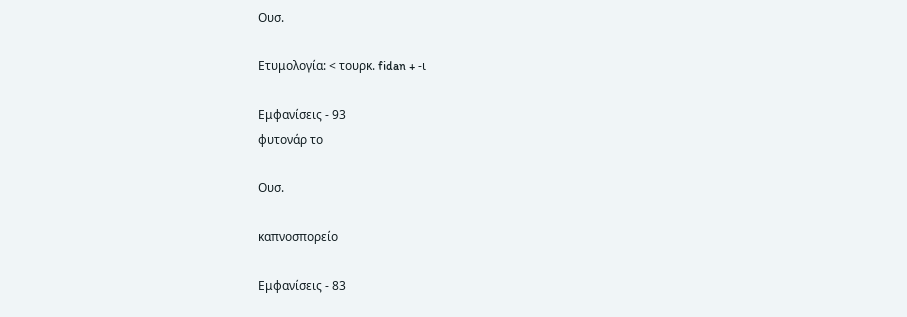Ουσ.

Ετυμολογία: < τουρκ. fidan + -ι

Εμφανίσεις - 93
φυτονάρ το

Ουσ.

καπνοσπορείο

Εμφανίσεις - 83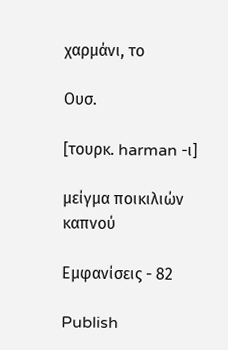χαρμάνι, το

Ουσ.

[τουρκ. harman -ι]

μείγμα ποικιλιών καπνού

Εμφανίσεις - 82

Publish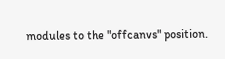modules to the "offcanvs" position.